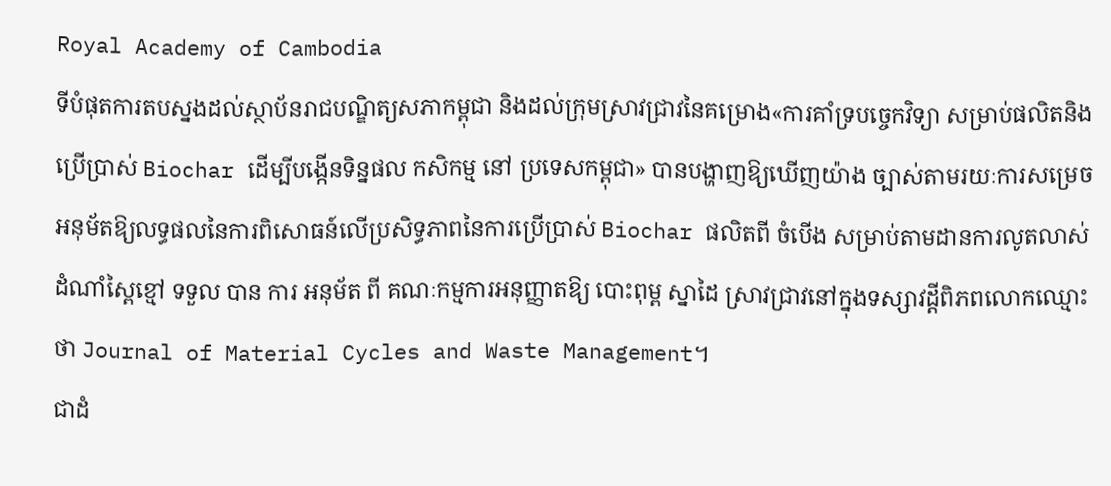Royal Academy of Cambodia
ទីបំផុតការតបស្នងដល់ស្ថាប័នរាជបណ្ឌិត្យសភាកម្ពុជា និងដល់ក្រុមស្រាវជ្រាវនៃគម្រោង«ការគាំទ្របច្ចេកវិទ្យា សម្រាប់ផលិតនិងប្រើប្រាស់ Biochar ដើម្បីបង្កើនទិន្នផល កសិកម្ម នៅ ប្រទេសកម្ពុជា» បានបង្ហាញឱ្យឃើញយ៉ាង ច្បាស់តាមរយៈការសម្រេចអនុម័តឱ្យលទ្ធផលនៃការពិសោធន៍លើប្រសិទ្ធភាពនៃការប្រើប្រាស់ Biochar ផលិតពី ចំបើង សម្រាប់តាមដានការលូតលាស់ដំណាំស្ពៃខ្មៅ ទទួល បាន ការ អនុម័ត ពី គណៈកម្មការអនុញ្ញាតឱ្យ បោះពុម្ព ស្នាដៃ ស្រាវជ្រាវនៅក្នុងទស្សាវដ្តីពិភពលោកឈ្មោះថា Journal of Material Cycles and Waste Management។
ជាដំ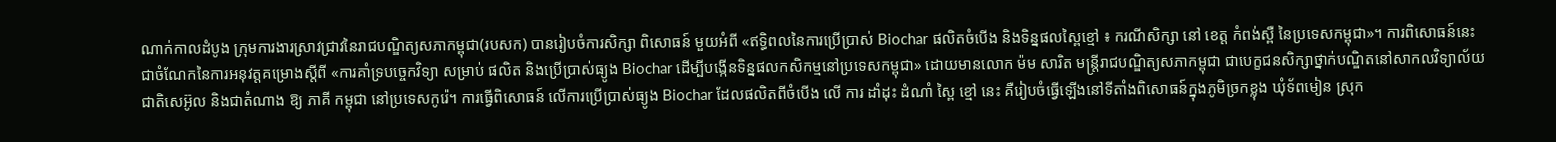ណាក់កាលដំបូង ក្រុមការងារស្រាវជ្រាវនៃរាជបណ្ឌិត្យសភាកម្ពុជា(របសក) បានរៀបចំការសិក្សា ពិសោធន៍ មួយអំពី «ឥទ្ធិពលនៃការប្រើប្រាស់ Biochar ផលិតចំបើង និងទិន្នផលស្ពៃខ្មៅ ៖ ករណីសិក្សា នៅ ខេត្ត កំពង់ស្ពឺ នៃប្រទេសកម្ពុជា»។ ការពិសោធន៍នេះ ជាចំណែកនៃការអនុវត្តគម្រោងស្តីពី «ការគាំទ្របច្ចេកវិទ្យា សម្រាប់ ផលិត និងប្រើប្រាស់ធ្យូង Biochar ដើម្បីបង្កើនទិន្នផលកសិកម្មនៅប្រទេសកម្ពុជា» ដោយមានលោក ម៉ម សារិត មន្ត្រីរាជបណ្ឌិត្យសភាកម្ពុជា ជាបេក្ខជនសិក្សាថ្នាក់បណ្ឌិតនៅសាកលវិទ្យាល័យជាតិសេអ៊ូល និងជាតំណាង ឱ្យ ភាគី កម្ពុជា នៅប្រទេសកូរ៉េ។ ការធ្វើពិសោធន៍ លើការប្រើប្រាស់ធ្យូង Biochar ដែលផលិតពីចំបើង លើ ការ ដាំដុះ ដំណាំ ស្ពៃ ខ្មៅ នេះ គឺរៀបចំធ្វើឡើងនៅទីតាំងពិសោធន៍ក្នុងភូមិច្រកខ្លុង ឃុំទ័ពមៀន ស្រុក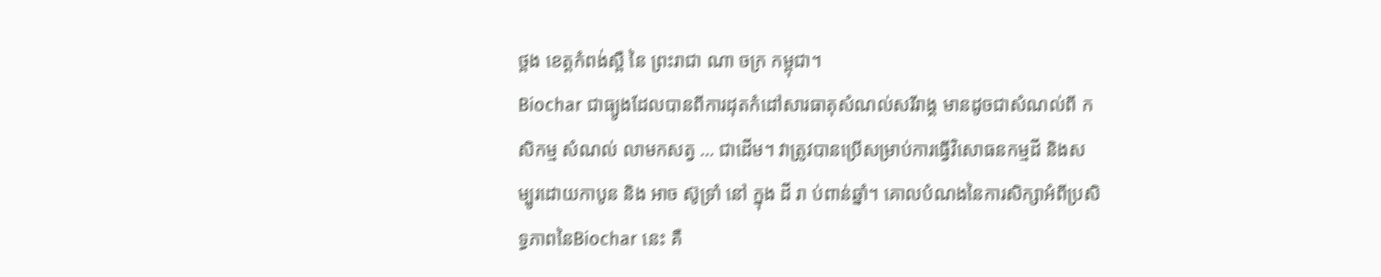ថ្ពង ខេត្តកំពង់ស្ពឺ នៃ ព្រះរាជា ណា ចក្រ កម្ពុជា។
Biochar ជាធ្យូងដែលបានពីការដុតកំដៅសារធាតុសំណល់សរីរាង្គ មានដូចជាសំណល់ពី កសិកម្ម សំណល់ លាមកសត្វ … ជាដើម។ វាត្រូវបានប្រើសម្រាប់ការធ្វើវិសោធនកម្មដី និងសម្បូរដោយកាបូន និង អាច ស៊ូទ្រាំ នៅ ក្នុង ដី រា ប់ពាន់ឆ្នាំ។ គោលបំណងនៃការសិក្សាអំពីប្រសិទ្ធភាពនៃBiochar នេះ គឺ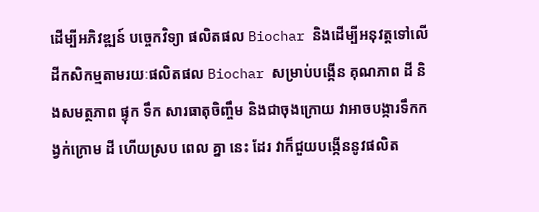ដើម្បីអភិវឌ្ឍន៍ បច្ចេកវិទ្យា ផលិតផល Biochar និងដើម្បីអនុវត្តទៅលើដីកសិកម្មតាមរយៈផលិតផល Biochar សម្រាប់បង្កើន គុណភាព ដី និងសមត្ថភាព ផ្ទុក ទឹក សារធាតុចិញ្ចឹម និងជាចុងក្រោយ វាអាចបង្ការទឹកកង្វក់ក្រោម ដី ហើយស្រប ពេល គ្នា នេះ ដែរ វាក៏ជួយបង្កើននូវផលិត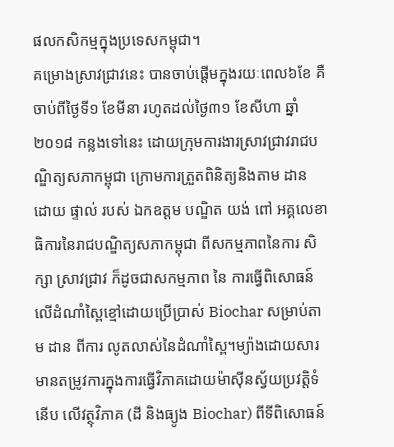ផលកសិកម្មក្នុងប្រទេសកម្ពុជា។
គម្រោងស្រាវជ្រាវនេះ បានចាប់ផ្តើមក្នុងរយៈពេល៦ខែ គឺចាប់ពីថ្ងៃទី១ ខែមីនា រហូតដល់ថ្ងៃ៣១ ខែសីហា ឆ្នាំ២០១៨ កន្លងទៅនេះ ដោយក្រុមការងារស្រាវជ្រាវរាជបណ្ឌិត្យសភាកម្ពុជា ក្រោមការត្រួតពិនិត្យនិងតាម ដាន ដោយ ផ្ទាល់ របស់ ឯកឧត្តម បណ្ឌិត យង់ ពៅ អគ្គលេខាធិការនៃរាជបណ្ឌិត្យសភាកម្ពុជា ពីសកម្មភាពនៃការ សិក្សា ស្រាវជ្រាវ ក៏ដូចជាសកម្មភាព នៃ ការធ្វើពិសោធន៍លើដំណាំស្ពៃខ្មៅដោយប្រើប្រាស់ Biochar សម្រាប់តាម ដាន ពីការ លូតលាស់នៃដំណាំស្ពៃ។ម្យ៉ាងដោយសារមានតម្រូវការក្នុងការធ្វើវិភាគដោយម៉ាស៊ីនស្វ័យប្រវត្តិទំនើប លើវត្ថុវិភាគ (ដី និងធ្យូង Biochar) ពីទីពិសោធន៍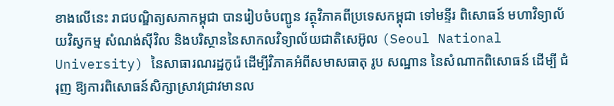ខាងលើនេះ រាជបណ្ឌិត្យសភាកម្ពុជា បានរៀបចំបញ្ជូន វត្ថុវិភាគពីប្រទេសកម្ពុជា ទៅមន្ទីរ ពិសោធន៍ មហាវិទ្យាល័យវិស្វកម្ម សំណង់ស៊ីវិល និងបរិស្ថាននៃសាកលវិទ្យាល័យជាតិសេអ៊ូល (Seoul National University) នៃសាធារណរដ្ឋកូរ៉េ ដើម្បីវិភាគអំពីសមាសធាតុ រូប សណ្ឋាន នៃសំណាកពិសោធន៍ ដើម្បី ជំរុញ ឱ្យការពិសោធន៍សិក្សាស្រាវជ្រាវមានល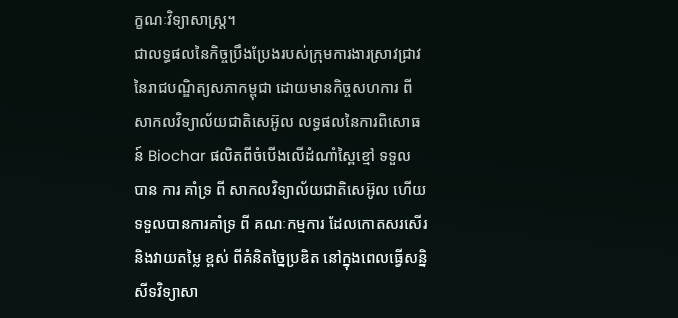ក្ខណៈវិទ្យាសាស្ត្រ។
ជាលទ្ធផលនៃកិច្ចប្រឹងប្រែងរបស់ក្រុមការងារស្រាវជ្រាវនៃរាជបណ្ឌិត្យសភាកម្ពុជា ដោយមានកិច្ចសហការ ពីសាកលវិទ្យាល័យជាតិសេអ៊ូល លទ្ធផលនៃការពិសោធន៍ Biochar ផលិតពីចំបើងលើដំណាំស្ពៃខ្មៅ ទទួល បាន ការ គាំទ្រ ពី សាកលវិទ្យាល័យជាតិសេអ៊ូល ហើយទទួលបានការគាំទ្រ ពី គណៈកម្មការ ដែលកោតសរសើរនិងវាយតម្លៃ ខ្ពស់ ពីគំនិតច្នៃប្រឌិត នៅក្នុងពេលធ្វើសន្និសីទវិទ្យាសា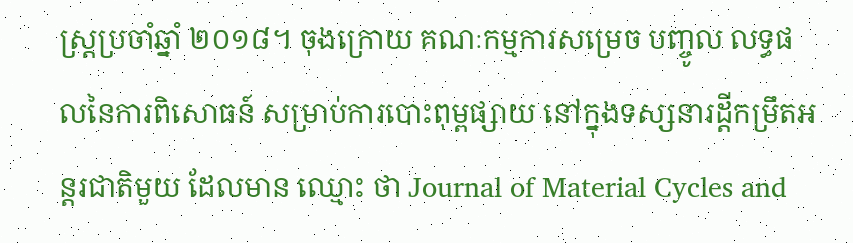ស្ត្រប្រចាំឆ្នាំ ២០១៨។ ចុងក្រោយ គណៈកម្មការសម្រេច បញ្ចូល លទ្ធផលនៃការពិសោធន៍ សម្រាប់ការបោះពុម្ពផ្សាយ នៅក្នុងទស្សនារដ្តីកម្រឹតអន្តរជាតិមួយ ដែលមាន ឈ្មោះ ថា Journal of Material Cycles and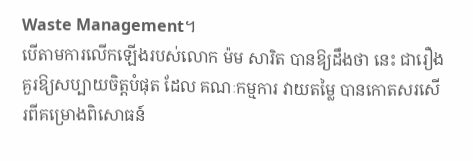Waste Management។
បើតាមការលើកឡើងរបស់លោក ម៉ម សារិត បានឱ្យដឹងថា នេះ ជារឿងគួរឱ្យសប្បាយចិត្តបំផុត ដែល គណៈកម្មការ វាយតម្លៃ បានកោតសរសើរពីគម្រោងពិសោធន៍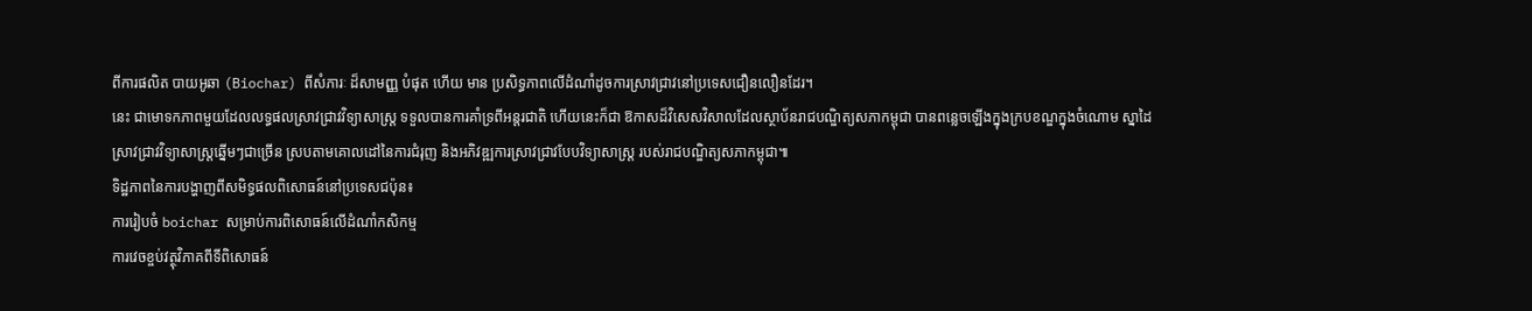ពីការផលិត បាយអូឆា (Biochar) ពីសំភារៈ ដ៏សាមញ្ញ បំផុត ហើយ មាន ប្រសិទ្ធភាពលើដំណាំដូចការស្រាវជ្រាវនៅប្រទេសជឿនលឿនដែរ។
នេះ ជាមោទកភាពមួយដែលលទ្ធផលស្រាវជ្រាវវិទ្យាសាស្ត្រ ទទួលបានការគាំទ្រពីអន្តរជាតិ ហើយនេះក៏ជា ឱកាសដ៏វិសេសវិសាលដែលស្ថាប័នរាជបណ្ឌិត្យសភាកម្ពុជា បានពន្លេចឡើងក្នុងក្របខណ្ឌក្នុងចំណោម ស្នាដៃ ស្រាវជ្រាវវិទ្យាសាស្ត្រឆ្នើមៗជាច្រើន ស្របតាមគោលដៅនៃការជំរុញ និងអភិវឌ្ឍការស្រាវជ្រាវបែបវិទ្យាសាស្ត្រ របស់រាជបណ្ឌិត្យសភាកម្ពុជា៕
ទិដ្ឋភាពនៃការបង្ហាញពីសមិទ្ធផលពិសោធន៍នៅប្រទេសជប៉ុន៖
ការរៀបចំ boichar សម្រាប់ការពិសោធន៍លើដំណាំកសិកម្ម
ការវេចខ្ចប់វត្ថុវិភាគពីទីពិសោធន៍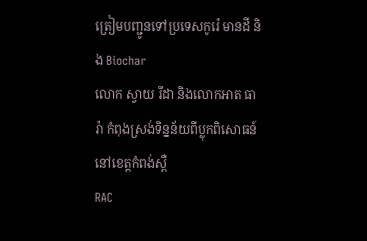ត្រៀមបញ្ជូនទៅប្រទេសកូរ៉េ មានដី និង Biochar
លោក ស្វាយ រីដា និងលោកអាត ធារ៉ា កំពុងស្រង់ទិន្នន័យពីប្លុកពិសោធន៍ នៅខេត្តកំពង់ស្ពឺ
RAC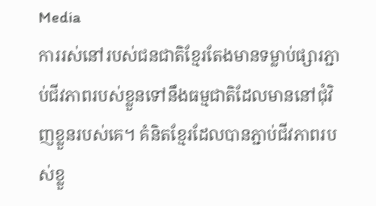Media
ការរស់នៅរបស់ជនជាតិខ្មែរតែងមានទម្លាប់ផ្សារភ្ជាប់ជីវភាពរបស់ខ្លួនទៅនឹងធម្មជាតិដែលមាននៅជុំវិញខ្លួនរបស់គេ។ គំនិតខ្មែរដែលបានភ្ជាប់ជីវភាពរបស់ខ្លួ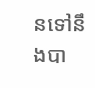នទៅនឹងបា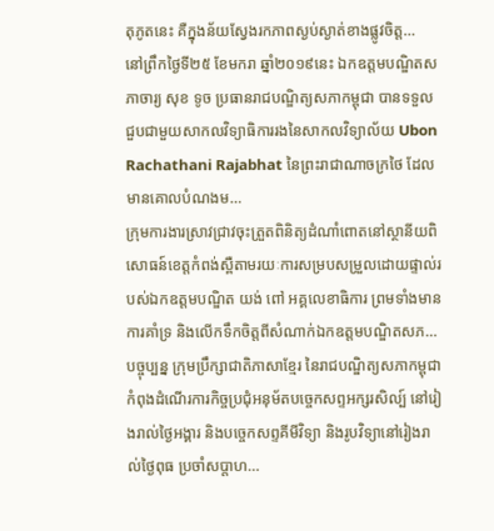តុភូតនេះ គឺក្នុងន័យស្វែងរកភាពស្ងប់ស្ងាត់ខាងផ្លូវចិត្ត...
នៅព្រឹកថ្ងៃទី២៥ ខែមករា ឆ្នាំ២០១៩នេះ ឯកឧត្តមបណ្ឌិតសភាចារ្យ សុខ ទូច ប្រធានរាជបណ្ឌិត្យសភាកម្ពុជា បានទទួលជួបជាមួយសាកលវិទ្យាធិការរងនៃសាកលវិទ្យាល័យ Ubon Rachathani Rajabhat នៃព្រះរាជាណាចក្រថៃ ដែលមានគោលបំណងម...
ក្រុមការងារស្រាវជ្រាវចុះត្រួតពិនិត្យដំណាំពោតនៅស្ថានីយពិសោធន៍ខេត្តកំពង់ស្ពឺតាមរយៈការសម្របសម្រួលដោយផ្ទាល់របស់ឯកឧត្តមបណ្ឌិត យង់ ពៅ អគ្គលេខាធិការ ព្រមទាំងមានការគាំទ្រ និងលើកទឹកចិត្តពីសំណាក់ឯកឧត្តមបណ្ឌិតសភ...
បច្ចុប្បន្ន ក្រុមប្រឹក្សាជាតិភាសាខ្មែរ នៃរាជបណ្ឌិត្យសភាកម្ពុជា កំពុងដំណើរការកិច្ចប្រជុំអនុម័តបច្ចេកសព្ទអក្សរសិល្ប៍ នៅរៀងរាល់ថ្ងៃអង្គារ និងបច្ចេកសព្ទគីមីវិទ្យា និងរូបវិទ្យានៅរៀងរាល់ថ្ងៃពុធ ប្រចាំសប្តាហ...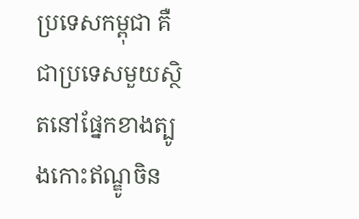ប្រទេសកម្ពុជា គឺជាប្រទេសមួយស្ថិតនៅផ្នែកខាងត្បូងកោះឥណ្ឌូចិន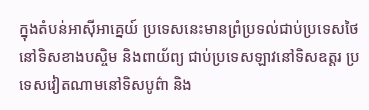ក្នុងតំបន់អាស៊ីអាគ្នេយ៍ ប្រទេសនេះមានព្រំប្រទល់ជាប់ប្រទេសថៃនៅទិសខាងបស្ចិម និងពាយ័ព្យ ជាប់ប្រទេសឡាវនៅទិសឧត្តរ ប្រទេសវៀតណាមនៅទិសបូព៌ា និង